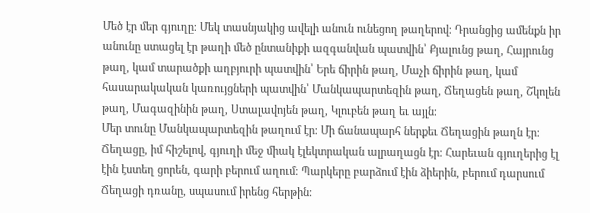Մեծ էր մեր գյուղը։ Մեկ տասնյակից ավելի անուն ունեցող թաղերով։ Դրանցից ամենքն իր անունը ստացել էր թաղի մեծ ընտանիքի ազգանվան պատվին՝ Քյալունց թաղ, Հայրունց թաղ, կամ տարածքի աղբյուրի պատվին՝ Երե ճիրին թաղ, Մաչի ճիրին թաղ, կամ հասարակական կառույցների պատվին՝ Մանկապարտեզին թաղ, Ճեղացեն թաղ, Շկոլեն թաղ, Մագազինին թաղ, Ստալավոյեն թաղ, Կլուբեն թաղ եւ այլն։
Մեր տունը Մանկապարտեզին թաղում էր։ Մի ճանապարհ ներքեւ Ճեղացին թաղն էր։
Ճեղացը, իմ հիշելով, գյուղի մեջ միակ էլեկտրական ալրաղացն էր։ Հարեւան գյուղերից էլ էին էստեղ ցորեն, գարի բերում աղում։ Պարկերը բարձում էին ձիերին, բերում դարսում Ճեղացի դռանը, սպասում իրենց հերթին։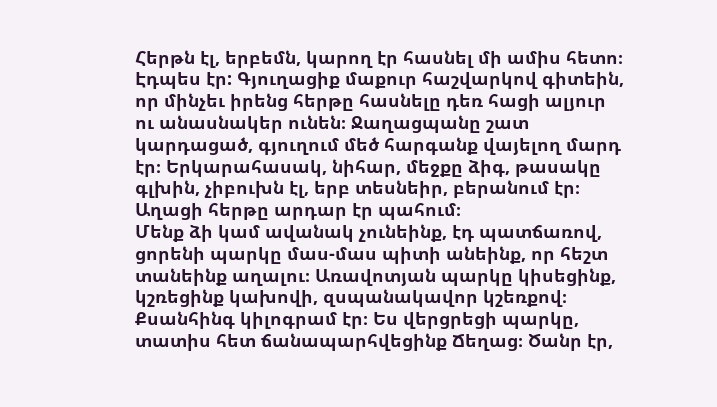Հերթն էլ, երբեմն, կարող էր հասնել մի ամիս հետո։ Էդպես էր: Գյուղացիք մաքուր հաշվարկով գիտեին, որ մինչեւ իրենց հերթը հասնելը դեռ հացի ալյուր ու անասնակեր ունեն։ Ջաղացպանը շատ կարդացած, գյուղում մեծ հարգանք վայելող մարդ էր։ Երկարահասակ, նիհար, մեջքը ձիգ, թասակը գլխին, չիբուխն էլ, երբ տեսնեիր, բերանում էր։ Աղացի հերթը արդար էր պահում։
Մենք ձի կամ ավանակ չունեինք, էդ պատճառով, ցորենի պարկը մաս-մաս պիտի անեինք, որ հեշտ տանեինք աղալու։ Առավոտյան պարկը կիսեցինք, կշռեցինք կախովի, զսպանակավոր կշեռքով։ Քսանհինգ կիլոգրամ էր։ Ես վերցրեցի պարկը, տատիս հետ ճանապարհվեցինք Ճեղաց։ Ծանր էր,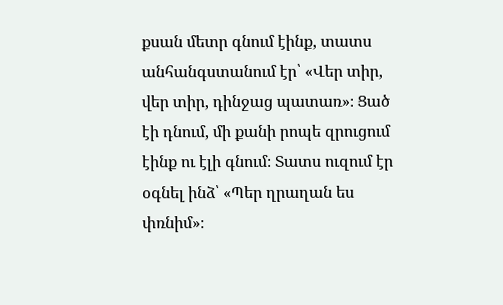քսան մետր գնում էինք, տատս անհանգստանում էր՝ «Վեր տիր, վեր տիր, դինջաց պատառ»։ Ցած էի դնում, մի քանի րոպե զրուցում էինք ու էլի գնում։ Տատս ուզում էր օգնել ինձ՝ «Պեր ղրաղան ես փռնիմ»։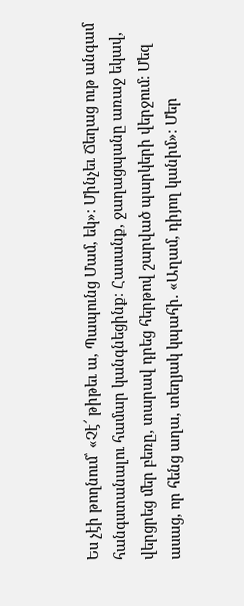Ես չէի թողնում՝ «Չէ՜ թիթեւ ա, Պապունց Մամ, եկ»։ Մինչեւ Ճեղաց ութ անգամ հանգստանալու համար կանգնեցինք։ Հասանք, ջաղացպանը առաջ եկավ, վերցրեց մեր բեռը, տարավ դրեց հերթով շարված պարկերի վերջում։ Մեզ ասաց, որ հենց աղա, տեղյակ կպահի. «Աղամ, դիյող կանիմ»։ Մեր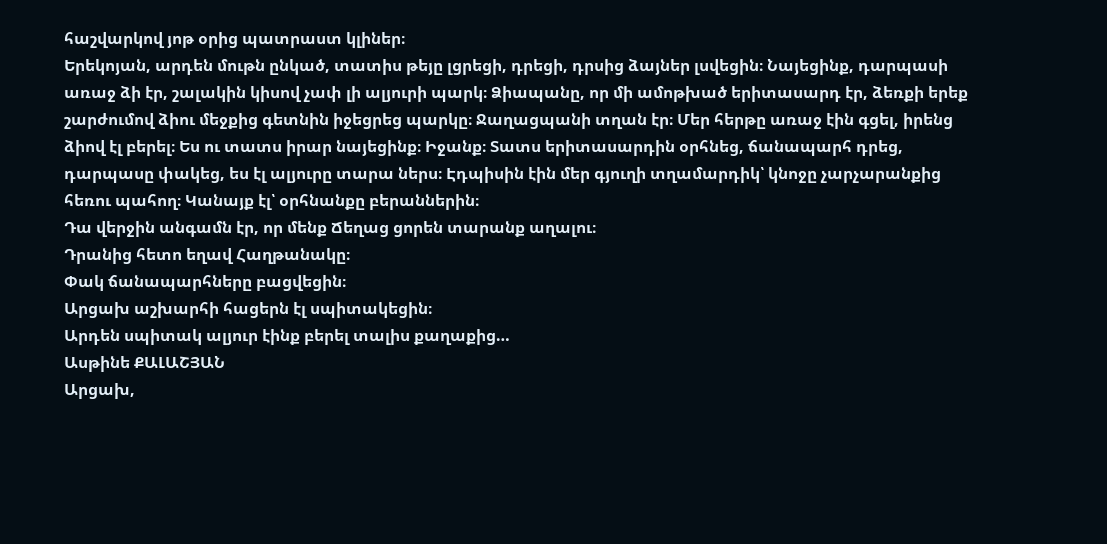հաշվարկով յոթ օրից պատրաստ կլիներ։
Երեկոյան, արդեն մութն ընկած, տատիս թեյը լցրեցի, դրեցի, դրսից ձայներ լսվեցին։ Նայեցինք, դարպասի առաջ ձի էր, շալակին կիսով չափ լի ալյուրի պարկ։ Ձիապանը, որ մի ամոթխած երիտասարդ էր, ձեռքի երեք շարժումով ձիու մեջքից գետնին իջեցրեց պարկը։ Ջաղացպանի տղան էր։ Մեր հերթը առաջ էին գցել, իրենց ձիով էլ բերել։ Ես ու տատս իրար նայեցինք։ Իջանք։ Տատս երիտասարդին օրհնեց, ճանապարհ դրեց, դարպասը փակեց, ես էլ ալյուրը տարա ներս։ Էդպիսին էին մեր գյուղի տղամարդիկ՝ կնոջը չարչարանքից հեռու պահող։ Կանայք էլ՝ օրհնանքը բերաններին։
Դա վերջին անգամն էր, որ մենք Ճեղաց ցորեն տարանք աղալու։
Դրանից հետո եղավ Հաղթանակը։
Փակ ճանապարհները բացվեցին։
Արցախ աշխարհի հացերն էլ սպիտակեցին։
Արդեն սպիտակ ալյուր էինք բերել տալիս քաղաքից…
Ասթինե ՔԱԼԱՇՅԱՆ
Արցախ,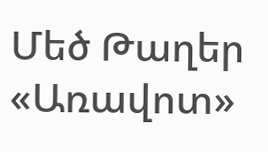Մեծ Թաղեր
«Առավոտ»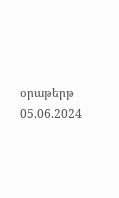օրաթերթ
05.06.2024